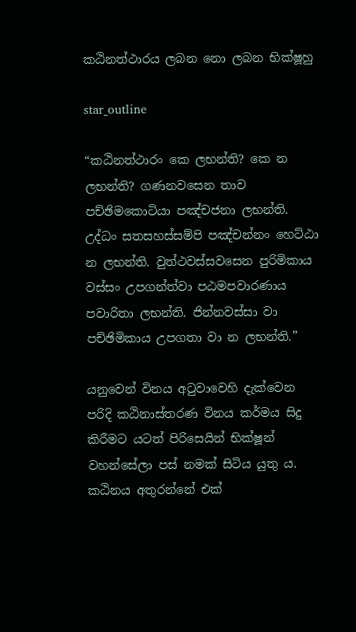කඨිනත්ථාරය ලබන නො ලබන භික්ෂූහු

star_outline

“කඨිනත්ථාරං කෙ ලභන්ති? කෙ න ලභන්ති? ගණනවසෙන තාව පච්ඡිමකොටියා පඤ්චජනා ලභන්ති. උද්ධං සතසහස්සම්පි පඤ්චන්නං හෙට්ඨා න ලභන්ති. වුත්ථවස්සවසෙන පුරිමිකාය වස්සං උපගන්ත්වා පඨමපවාරණාය පවාරිතා ලභන්ති. ජින්නවස්සා වා පච්ඡිමිකාය උපගතා වා න ලභන්ති.”

යනුවෙන් විනය අටුවාවෙහි දැක්වෙන පරිදි කඨිනාස්තරණ විනය කර්මය සිදු කිරීමට යටත් පිරිසෙයින් භික්ෂූන් වහන්සේලා පස් නමක් සිටිය යුතු ය. කඨිනය අතුරන්නේ එක්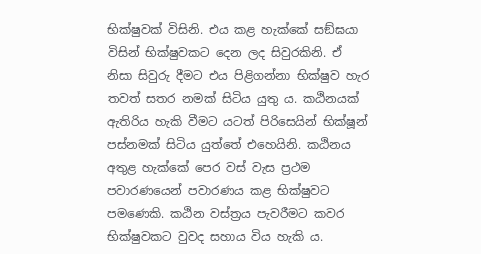භික්ෂුවක් විසිනි. එය කළ හැක්කේ සඞ්ඝයා විසින් භික්ෂුවකට දෙන ලද සිවුරකිනි. ඒ නිසා සිවුරු දීමට එය පිළිගන්නා භික්ෂුව හැර තවත් සතර නමක් සිටිය යුතු ය. කඨිනයක් ඇතිරිය හැකි වීමට යටත් පිරිසෙයින් භික්ෂූන් පස්නමක් සිටිය යුත්තේ එහෙයිනි. කඨිනය අතුළ හැක්කේ පෙර වස් වැස ප්‍රථම පවාරණයෙන් පවාරණය කළ භික්ෂුවට පමණෙකි. කඨින වස්ත්‍රය පැවරීමට කවර භික්ෂුවකට වුවද සහාය විය හැකි ය.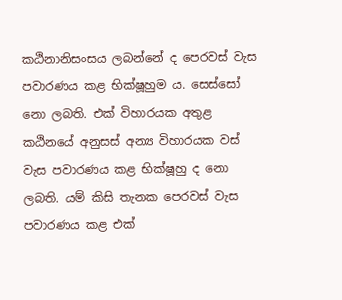කඨිනානිසංසය ලබන්නේ ද පෙරවස් වැස පවාරණය කළ භික්ෂූහුම ය. සෙස්සෝ නො ලබති. එක් විහාරයක අතුළ කඨිනයේ අනුසස් අන්‍ය විහාරයක වස් වැස පවාරණය කළ භික්ෂූහු ද නො ලබති. යම් කිසි තැනක පෙරවස් වැස පවාරණය කළ එක්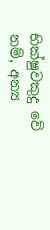භික්ෂුවකුදු වේ නම්, අන්‍ය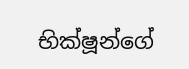භික්ෂූන්ගේ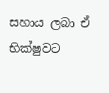සහාය ලබා ඒ භික්ෂුවට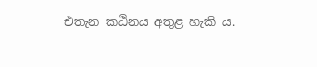එතැන කඨිනය අතුළ හැකි ය.